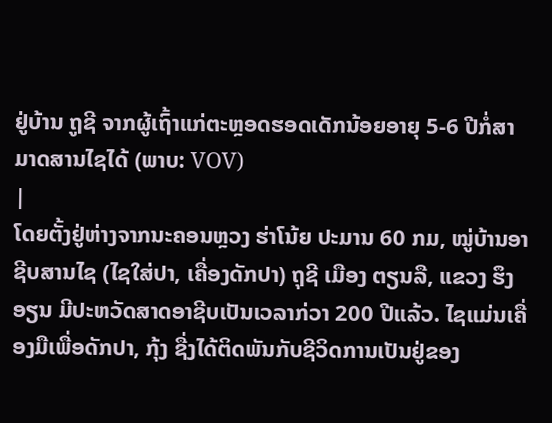ຢູ່ບ້ານ ຖູຊີ ຈາກຜູ້ເຖົ້າແກ່ຕະຫຼອດຮອດເດັກນ້ອຍອາຍຸ 5-6 ປີກໍ່ສາມາດສານໄຊໄດ້ (ພາບ: VOV)
|
ໂດຍຕັ້ງຢູ່ຫ່າງຈາກນະຄອນຫຼວງ ຮ່າໂນ້ຍ ປະມານ 60 ກມ, ໝູ່ບ້ານອາຊີບສານໄຊ (ໄຊໃສ່ປາ, ເຄື່ອງດັກປາ) ຖຸຊີ ເມືອງ ຕຽນລື, ແຂວງ ຮຶງອຽນ ມີປະຫວັດສາດອາຊີບເປັນເວລາກ່ວາ 200 ປີແລ້ວ. ໄຊແມ່ນເຄື່ອງມືເພື່ອດັກປາ, ກຸ້ງ ຊື່ງໄດ້ຕິດພັນກັບຊີວິດການເປັນຢູ່ຂອງ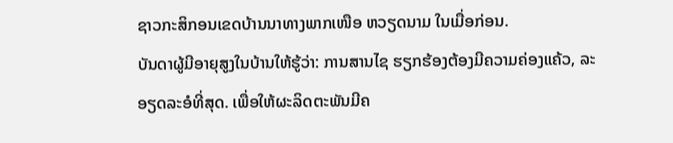ຊາວກະສິກອນເຂດບ້ານນາທາງພາກເໜືອ ຫວຽດນາມ ໃນເມື່ອກ່ອນ.
ບັນດາຜູ້ມີອາຍຸສູງໃນບ້ານໃຫ້ຮູ້ວ່າ: ການສານໄຊ ຮຽກຮ້ອງຕ້ອງມີຄວາມຄ່ອງແຄ້ວ, ລະອຽດລະອໍທີ່ສຸດ. ເພື່ອໃຫ້ຜະລິດຕະພັນມີຄ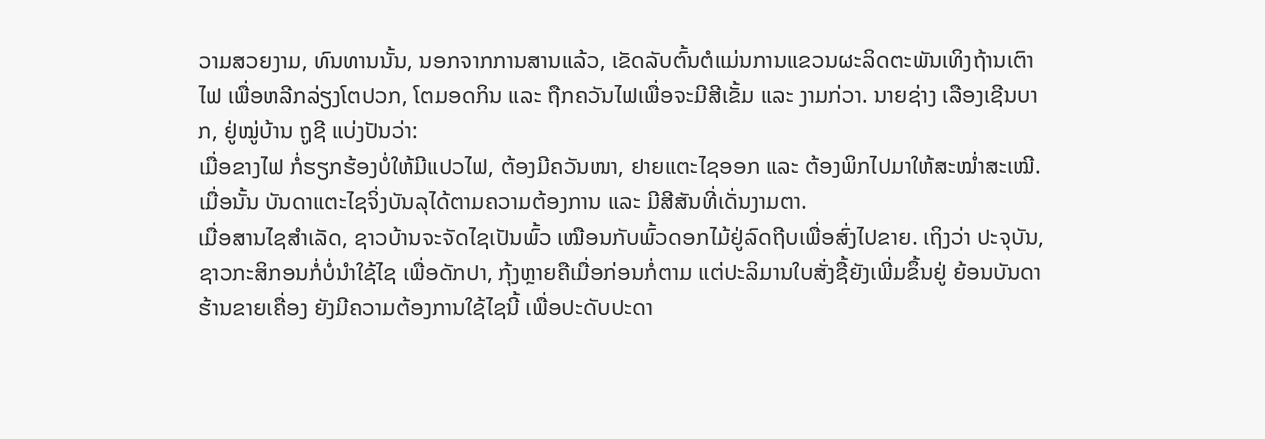ວາມສວຍງາມ, ທົນທານນັ້ນ, ນອກຈາກການສານແລ້ວ, ເຂັດລັບຕົ້ນຕໍແມ່ນການແຂວນຜະລິດຕະພັນເທິງຖ້ານເຕົາໄຟ ເພື່ອຫລີກລ່ຽງໂຕປວກ, ໂຕມອດກິນ ແລະ ຖືກຄວັນໄຟເພື່ອຈະມີສີເຂັ້ມ ແລະ ງາມກ່ວາ. ນາຍຊ່າງ ເລືອງເຊີນບາກ, ຢູ່ໝູ່ບ້ານ ຖູຊີ ແບ່ງປັນວ່າ:
ເມື່ອຂາງໄຟ ກໍ່ຮຽກຮ້ອງບໍ່ໃຫ້ມີແປວໄຟ, ຕ້ອງມີຄວັນໜາ, ຢາຍແຕະໄຊອອກ ແລະ ຕ້ອງພິກໄປມາໃຫ້ສະໝ່ຳສະເໝີ. ເມື່ອນັ້ນ ບັນດາແຕະໄຊຈິ່ງບັນລຸໄດ້ຕາມຄວາມຕ້ອງການ ແລະ ມີສີສັນທີ່ເດັ່ນງາມຕາ.
ເມື່ອສານໄຊສຳເລັດ, ຊາວບ້ານຈະຈັດໄຊເປັນພົ້ວ ເໝືອນກັບພົ້ວດອກໄມ້ຢູ່ລົດຖີບເພື່ອສົ່ງໄປຂາຍ. ເຖິງວ່າ ປະຈຸບັນ, ຊາວກະສິກອນກໍ່ບໍ່ນຳໃຊ້ໄຊ ເພື່ອດັກປາ, ກຸ້ງຫຼາຍຄືເມື່ອກ່ອນກໍ່ຕາມ ແຕ່ປະລິມານໃບສັ່ງຊື້ຍັງເພີ່ມຂຶ້ນຢູ່ ຍ້ອນບັນດາຮ້ານຂາຍເຄື່ອງ ຍັງມີຄວາມຕ້ອງການໃຊ້ໄຊນີ້ ເພື່ອປະດັບປະດາ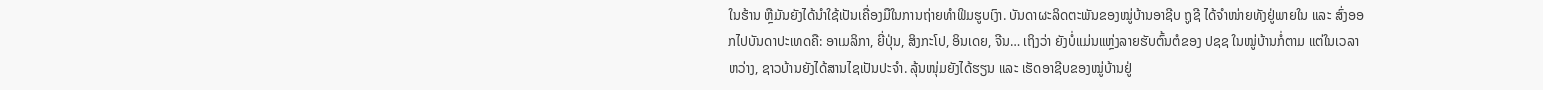ໃນຮ້ານ ຫຼືມັນຍັງໄດ້ນຳໃຊ້ເປັນເຄື່ອງມືໃນການຖ່າຍທຳຟິມຮູບເງົາ. ບັນດາຜະລິດຕະພັນຂອງໝູ່ບ້ານອາຊີບ ຖູຊີ ໄດ້ຈຳໜ່າຍທັງຢູ່ພາຍໃນ ແລະ ສົ່ງອອກໄປບັນດາປະເທດຄື: ອາເມລິກາ, ຍີ່ປຸ່ນ, ສິງກະໂປ, ອິນເດຍ, ຈີນ… ເຖິງວ່າ ຍັງບໍ່ແມ່ນແຫຼ່ງລາຍຮັບຕົ້ນຕໍຂອງ ປຊຊ ໃນໝູ່ບ້ານກໍ່ຕາມ ແຕ່ໃນເວລາຫວ່າງ, ຊາວບ້ານຍັງໄດ້ສານໄຊເປັນປະຈຳ. ລຸ້ນໜຸ່ມຍັງໄດ້ຮຽນ ແລະ ເຮັດອາຊີບຂອງໝູ່ບ້ານຢູ່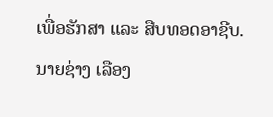ເພື່ອຮັກສາ ແລະ ສືບທອດອາຊີບ. ນາຍຊ່າງ ເລືອງ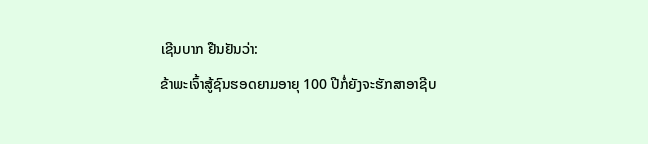ເຊີນບາກ ຢືນຢັນວ່າ:
ຂ້າພະເຈົ້າສູ້ຊົນຮອດຍາມອາຍຸ 100 ປີກໍ່ຍັງຈະຮັກສາອາຊີບ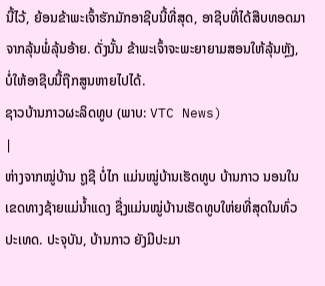ນີ້ໄວ້, ຍ້ອນຂ້າພະເຈົ້າຮັກມັກອາຊີບນີ້ທີ່ສຸດ, ອາຊີບທີ່ໄດ້ສືບທອດມາຈາກລຸ້ນພໍ່ລຸ້ນອ້າຍ. ດັ່ງນັ້ນ ຂ້າພະເຈົ້າຈະພະຍາຍາມສອນໃຫ້ລຸ້ນຫຼັງ, ບໍ່ໃຫ້ອາຊີບນີ້ຖືກສູນຫາຍໄປໄດ້.
ຊາວບ້ານກາວຜະລິດທູບ (ພາບ: VTC News)
|
ຫ່າງຈາກໝູ່ບ້ານ ຖູຊີ ບໍ່ໄກ ແມ່ນໝູ່ບ້ານເຮັດທູບ ບ້ານກາວ ນອນໃນເຂດທາງຊ້າຍແມ່ນ້ຳແດງ ຊື່ງແມ່ນໝູ່ບ້ານເຮັດທູບໃຫ່ຍທີ່ສຸດໃນທົ່ວປະເທດ. ປະຈຸບັນ, ບ້ານກາວ ຍັງມີປະມາ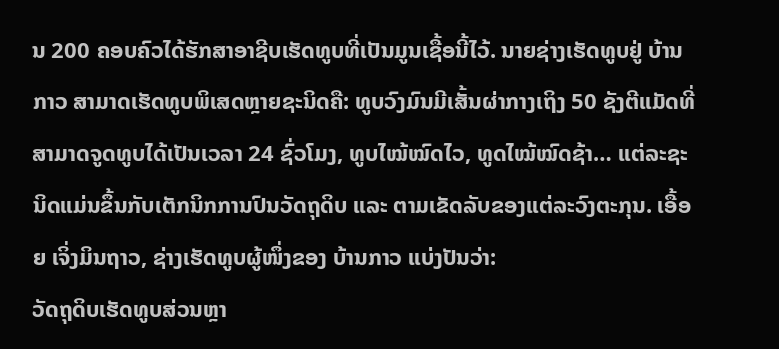ນ 200 ຄອບຄົວໄດ້ຮັກສາອາຊີບເຮັດທູບທີ່ເປັນມູນເຊື້ອນີ້ໄວ້. ນາຍຊ່າງເຮັດທູບຢູ່ ບ້ານກາວ ສາມາດເຮັດທູບພິເສດຫຼາຍຊະນິດຄື: ທູບວົງມົນມີເສັ້ນຜ່າກາງເຖິງ 50 ຊັງຕີແມັດທີ່ສາມາດຈູດທູບໄດ້ເປັນເວລາ 24 ຊົ່ວໂມງ, ທູບໄໝ້ໝົດໄວ, ທູດໄໝ້ໝົດຊ້າ… ແຕ່ລະຊະນິດແມ່ນຂຶ້ນກັບເຕັກນິກການປົນວັດຖຸດິບ ແລະ ຕາມເຂັດລັບຂອງແຕ່ລະວົງຕະກຸນ. ເອື້ອຍ ເຈິ່ງມິນຖາວ, ຊ່າງເຮັດທູບຜູ້ໜຶ່ງຂອງ ບ້ານກາວ ແບ່ງປັນວ່າ:
ວັດຖຸດິບເຮັດທູບສ່ວນຫຼາ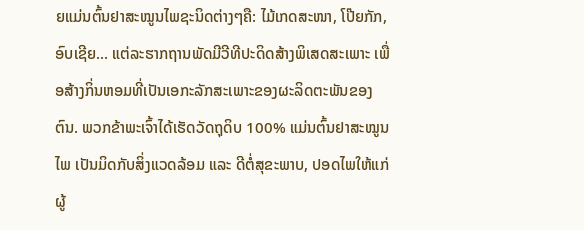ຍແມ່ນຕົ້ນຢາສະໝູນໄພຊະນິດຕ່າງໆຄື: ໄມ້ເກດສະໜາ, ໂປ໊ຍກັກ, ອົບເຊີຍ... ແຕ່ລະຮາກຖານພັດມີວີທີປະດິດສ້າງພິເສດສະເພາະ ເພື່ອສ້າງກິ່ນຫອມທີ່ເປັນເອກະລັກສະເພາະຂອງຜະລິດຕະພັນຂອງຕົນ. ພວກຂ້າພະເຈົ້າໄດ້ເຮັດວັດຖຸດິບ 100% ແມ່ນຕົ້ນຢາສະໝູນໄພ ເປັນມິດກັບສິ່ງແວດລ້ອມ ແລະ ດີຕໍ່ສຸຂະພາບ, ປອດໄພໃຫ້ແກ່ຜູ້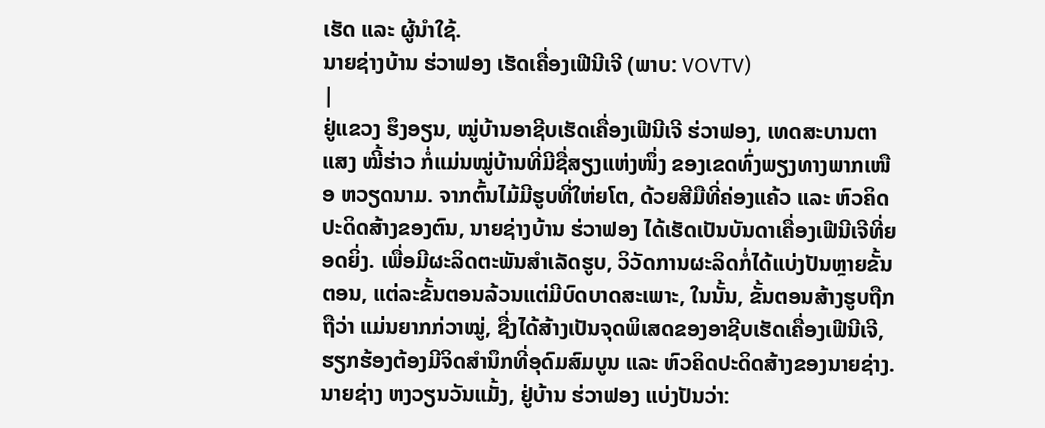ເຮັດ ແລະ ຜູ້ນຳໃຊ້.
ນາຍຊ່າງບ້ານ ຮ່ວາຟອງ ເຮັດເຄື່ອງເຟີນີເຈີ (ພາບ: VOVTV)
|
ຢູ່ແຂວງ ຮຶງອຽນ, ໝູ່ບ້ານອາຊີບເຮັດເຄື່ອງເຟີນີເຈີ ຮ່ວາຟອງ, ເທດສະບານຕາແສງ ໝີ້ຮ່າວ ກໍ່ແມ່ນໝູ່ບ້ານທີ່ມີຊື່ສຽງແຫ່ງໜຶ່ງ ຂອງເຂດທົ່ງພຽງທາງພາກເໜືອ ຫວຽດນາມ. ຈາກຕົ້ນໄມ້ມີຮູບທີ່ໃຫ່ຍໂຕ, ດ້ວຍສີມືທີ່ຄ່ອງແຄ້ວ ແລະ ຫົວຄິດປະດິດສ້າງຂອງຕົນ, ນາຍຊ່າງບ້ານ ຮ່ວາຟອງ ໄດ້ເຮັດເປັນບັນດາເຄື່ອງເຟີນີເຈີທີ່ຍອດຍິ່ງ. ເພື່ອມີຜະລິດຕະພັນສຳເລັດຮູບ, ວິວັດການຜະລິດກໍ່ໄດ້ແບ່ງປັນຫຼາຍຂັ້ນຕອນ, ແຕ່ລະຂັ້ນຕອນລ້ວນແຕ່ມີບົດບາດສະເພາະ, ໃນນັ້ນ, ຂັ້ນຕອນສ້າງຮູບຖືກຖືວ່າ ແມ່ນຍາກກ່ວາໝູ່, ຊື່ງໄດ້ສ້າງເປັນຈຸດພິເສດຂອງອາຊີບເຮັດເຄື່ອງເຟີນີເຈີ, ຮຽກຮ້ອງຕ້ອງມີຈິດສຳນຶກທີ່ອຸດົມສົມບູນ ແລະ ຫົວຄິດປະດິດສ້າງຂອງນາຍຊ່າງ. ນາຍຊ່າງ ຫງວຽນວັນແມັ້ງ, ຢູ່ບ້ານ ຮ່ວາຟອງ ແບ່ງປັນວ່າ: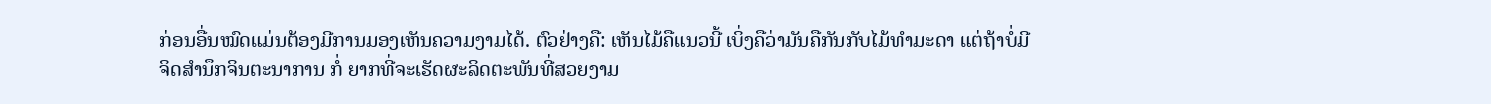ກ່ອນອື່ນໝົດແມ່ນຕ້ອງມີການມອງເຫັນຄວາມງາມໄດ້. ຕົວຢ່າງຄື: ເຫັນໄມ້ຄືແນວນີ້ ເບິ່ງຄືວ່າມັນຄືກັນກັບໄມ້ທຳມະດາ ແຕ່ຖ້າບໍ່ມີຈິດສຳນຶກຈິນຕະນາການ ກໍ່ ຍາກທີ່ຈະເຮັດຜະລິດຕະພັນທີ່ສວຍງາມ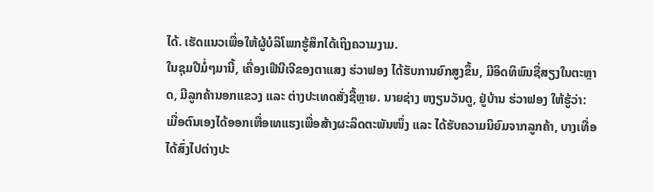ໄດ້. ເຮັດແນວເພື່ອໃຫ້ຜູ້ບໍລິໂພກຮູ້ສຶກໄດ້ເຖິງຄວາມງາມ.
ໃນຊຸມປີມໍ່ໆມານີ້, ເຄື່ອງເຟີນີເຈີຂອງຕາແສງ ຮ່ວາຟອງ ໄດ້ຮັບການຍົກສູງຂຶ້ນ, ມີອິດທິພົນຊື່ສຽງໃນຕະຫຼາດ, ມີລູກຄ້ານອກແຂວງ ແລະ ຕ່າງປະເທດສັ່ງຊື້ຫຼາຍ. ນາຍຊ່າງ ຫງຽນວັນດູ, ຢູ່ບ້ານ ຮ່ວາຟອງ ໃຫ້ຮູ້ວ່າ:
ເມື່ອຕົນເອງໄດ້ອອກເຫື່ອເທແຮງເພື່ອສ້າງຜະລິດຕະພັນໜຶ່ງ ແລະ ໄດ້ຮັບຄວາມນິຍົມຈາກລູກຄ້າ, ບາງເທື່ອໄດ້ສົ່ງໄປຕ່າງປະ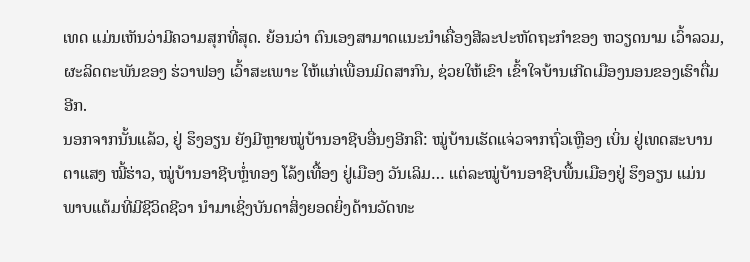ເທດ ແມ່ນເຫັນວ່າມີຄວາມສຸກທີ່ສຸດ. ຍ້ອນວ່າ ຕົນເອງສາມາດແນະນຳເຄື່ອງສີລະປະຫັດຖະກຳຂອງ ຫວຽດນາມ ເວົ້າລວມ, ຜະລິດຕະພັນຂອງ ຮ່ວາຟອງ ເວົ້າສະເພາະ ໃຫ້ແກ່ເພື່ອນມິດສາກົນ, ຊ່ວຍໃຫ້ເຂົາ ເຂົ້າໃຈບ້ານເກີດເມືອງນອນຂອງເຮົາຕື່ມອີກ.
ນອກຈາກນັ້ນແລ້ວ, ຢູ່ ຮຶງອຽນ ຍັງມີຫຼາຍໝູ່ບ້ານອາຊີບອື່ນໆອີກຄື: ໝູ່ບ້ານເຮັດແຈ່ວຈາກຖົ່ວເຫຼືອງ ເບິ່ນ ຢູ່ເທດສະບານຕາແສງ ໝີ້ຮ່າວ, ໝູ່ບ້ານອາຊີບຫຼໍ່ທອງ ໂລ້ງເທື້ອງ ຢູ່ເມືອງ ວັນເລິມ… ແຕ່ລະໝູ່ບ້ານອາຊີບພື້ນເມືອງຢູ່ ຮຶງອຽນ ແມ່ນພາບແຕ້ມທີ່ມີຊີວິດຊີວາ ນຳມາເຊິ່ງບັນດາສິ່ງຍອດຍິ່ງດ້ານວັດທະ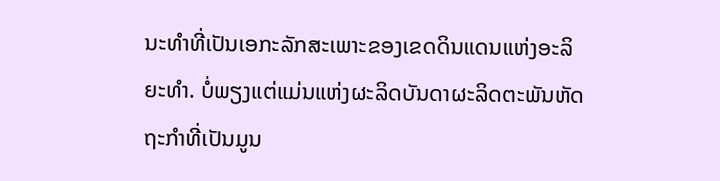ນະທຳທີ່ເປັນເອກະລັກສະເພາະຂອງເຂດດິນແດນແຫ່ງອະລິຍະທຳ. ບໍ່ພຽງແຕ່ແມ່ນແຫ່ງຜະລິດບັນດາຜະລິດຕະພັນຫັດຖະກຳທີ່ເປັນມູນ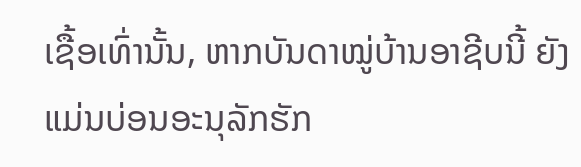ເຊື້ອເທົ່ານັ້ນ, ຫາກບັນດາໝູ່ບ້ານອາຊີບນີ້ ຍັງແມ່ນບ່ອນອະນຸລັກຮັກ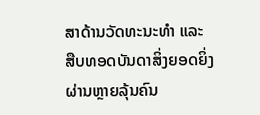ສາດ້ານວັດທະນະທຳ ແລະ ສືບທອດບັນດາສິ່ງຍອດຍິ່ງຜ່ານຫຼາຍລຸ້ນຄົນ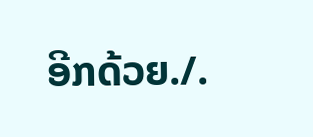ອີກດ້ວຍ./.